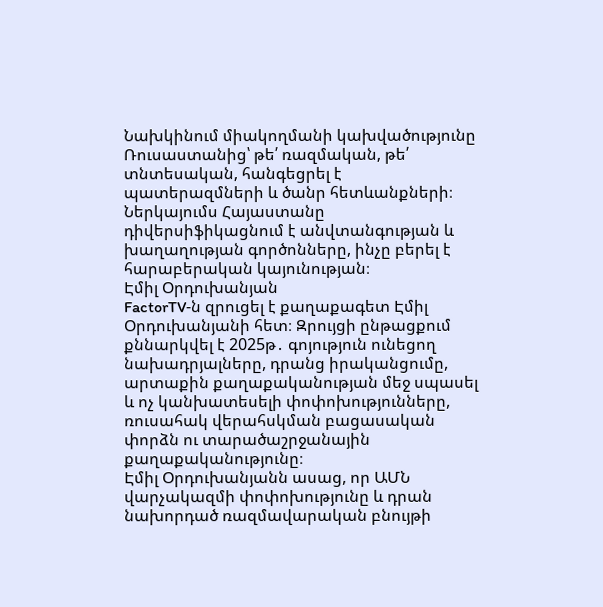Նախկինում միակողմանի կախվածությունը Ռուսաստանից՝ թե՛ ռազմական, թե՛ տնտեսական, հանգեցրել է պատերազմների և ծանր հետևանքների։ Ներկայումս Հայաստանը դիվերսիֆիկացնում է անվտանգության և խաղաղության գործոնները, ինչը բերել է հարաբերական կայունության։
Էմիլ Օրդուխանյան
FactorTV‑ն զրուցել է քաղաքագետ Էմիլ Օրդուխանյանի հետ։ Զրույցի ընթացքում քննարկվել է 2025թ․ գոյություն ունեցող նախադրյալները, դրանց իրականցումը, արտաքին քաղաքականության մեջ սպասել և ոչ կանխատեսելի փոփոխությունները, ռուսահակ վերահսկման բացասական փորձն ու տարածաշրջանային քաղաքականությունը։
Էմիլ Օրդուխանյանն ասաց, որ ԱՄՆ վարչակազմի փոփոխությունը և դրան նախորդած ռազմավարական բնույթի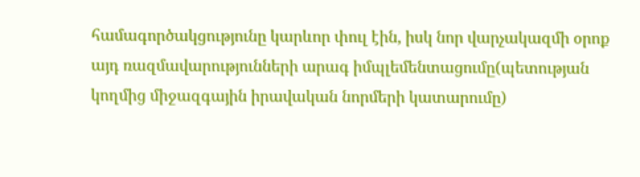համագործակցությունը կարևոր փուլ էին, իսկ նոր վարչակազմի օրոք այդ ռազմավարությունների արագ իմպլեմենտացումը(պետության կողմից միջազգային իրավական նորմերի կատարումը)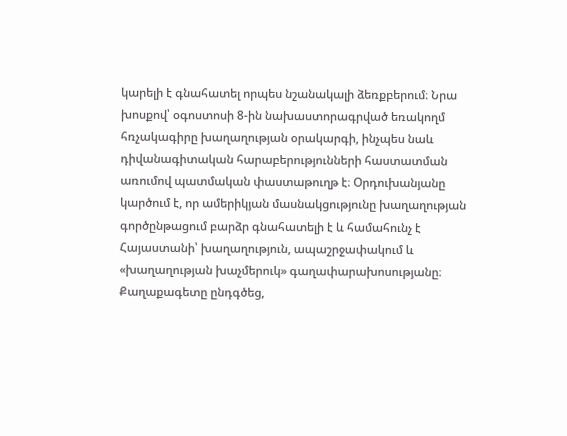կարելի է գնահատել որպես նշանակալի ձեռքբերում։ Նրա խոսքով՝ օգոստոսի 8‑ին նախաստորագրված եռակողմ հռչակագիրը խաղաղության օրակարգի, ինչպես նաև դիվանագիտական հարաբերությունների հաստատման առումով պատմական փաստաթուղթ է։ Օրդուխանյանը կարծում է, որ ամերիկյան մասնակցությունը խաղաղության գործընթացում բարձր գնահատելի է և համահունչ է Հայաստանի՝ խաղաղություն, ապաշրջափակում և «խաղաղության խաչմերուկ» գաղափարախոսությանը։
Քաղաքագետը ընդգծեց,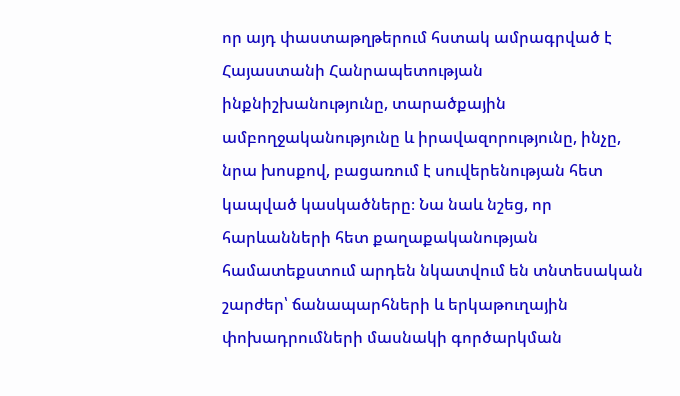որ այդ փաստաթղթերում հստակ ամրագրված է Հայաստանի Հանրապետության ինքնիշխանությունը, տարածքային ամբողջականությունը և իրավազորությունը, ինչը, նրա խոսքով, բացառում է սուվերենության հետ կապված կասկածները։ Նա նաև նշեց, որ հարևանների հետ քաղաքականության համատեքստում արդեն նկատվում են տնտեսական շարժեր՝ ճանապարհների և երկաթուղային փոխադրումների մասնակի գործարկման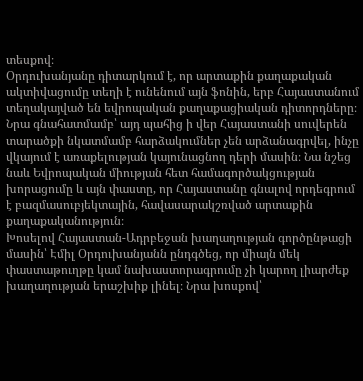տեսքով։
Օրդուխանյանը դիտարկում է, որ արտաքին քաղաքական ակտիվացումը տեղի է ունենում այն ֆոնին, երբ Հայաստանում տեղակայված են եվրոպական քաղաքացիական դիտորդները։ Նրա գնահատմամբ՝ այդ պահից ի վեր Հայաստանի սուվերեն տարածքի նկատմամբ հարձակումներ չեն արձանագրվել, ինչը վկայում է առաքելության կայունացնող դերի մասին։ Նա նշեց նաև Եվրոպական միության հետ համագործակցության խորացումը և այն փաստը, որ Հայաստանը գնալով որդեգրում է բազմասուբյեկտային, հավասարակշռված արտաքին քաղաքականություն։
Խոսելով Հայաստան-Ադրբեջան խաղաղության գործընթացի մասին՝ Էմիլ Օրդուխանյանն ընդգծեց, որ միայն մեկ փաստաթուղթը կամ նախաստորագրումը չի կարող լիարժեք խաղաղության երաշխիք լինել։ Նրա խոսքով՝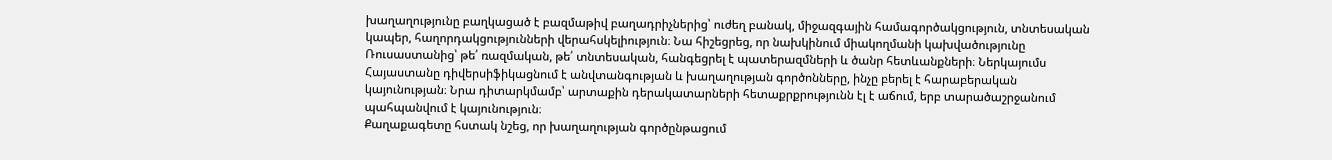խաղաղությունը բաղկացած է բազմաթիվ բաղադրիչներից՝ ուժեղ բանակ, միջազգային համագործակցություն, տնտեսական կապեր, հաղորդակցությունների վերահսկելիություն։ Նա հիշեցրեց, որ նախկինում միակողմանի կախվածությունը Ռուսաստանից՝ թե՛ ռազմական, թե՛ տնտեսական, հանգեցրել է պատերազմների և ծանր հետևանքների։ Ներկայումս Հայաստանը դիվերսիֆիկացնում է անվտանգության և խաղաղության գործոնները, ինչը բերել է հարաբերական կայունության։ Նրա դիտարկմամբ՝ արտաքին դերակատարների հետաքրքրությունն էլ է աճում, երբ տարածաշրջանում պահպանվում է կայունություն։
Քաղաքագետը հստակ նշեց, որ խաղաղության գործընթացում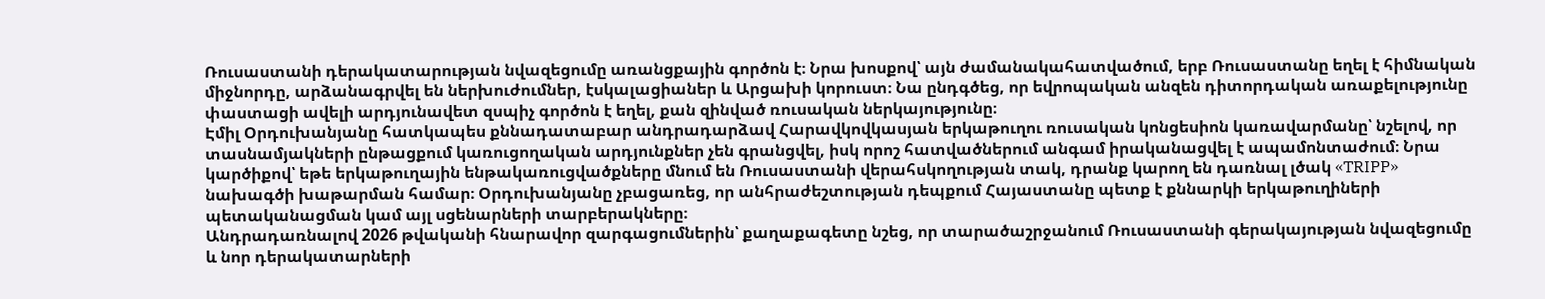Ռուսաստանի դերակատարության նվազեցումը առանցքային գործոն է։ Նրա խոսքով՝ այն ժամանակահատվածում, երբ Ռուսաստանը եղել է հիմնական միջնորդը, արձանագրվել են ներխուժումներ, էսկալացիաներ և Արցախի կորուստ։ Նա ընդգծեց, որ եվրոպական անզեն դիտորդական առաքելությունը փաստացի ավելի արդյունավետ զսպիչ գործոն է եղել, քան զինված ռուսական ներկայությունը։
Էմիլ Օրդուխանյանը հատկապես քննադատաբար անդրադարձավ Հարավկովկասյան երկաթուղու ռուսական կոնցեսիոն կառավարմանը՝ նշելով, որ տասնամյակների ընթացքում կառուցողական արդյունքներ չեն գրանցվել, իսկ որոշ հատվածներում անգամ իրականացվել է ապամոնտաժում։ Նրա կարծիքով՝ եթե երկաթուղային ենթակառուցվածքները մնում են Ռուսաստանի վերահսկողության տակ, դրանք կարող են դառնալ լծակ «TRIPP» նախագծի խաթարման համար։ Օրդուխանյանը չբացառեց, որ անհրաժեշտության դեպքում Հայաստանը պետք է քննարկի երկաթուղիների պետականացման կամ այլ սցենարների տարբերակները։
Անդրադառնալով 2026 թվականի հնարավոր զարգացումներին՝ քաղաքագետը նշեց, որ տարածաշրջանում Ռուսաստանի գերակայության նվազեցումը և նոր դերակատարների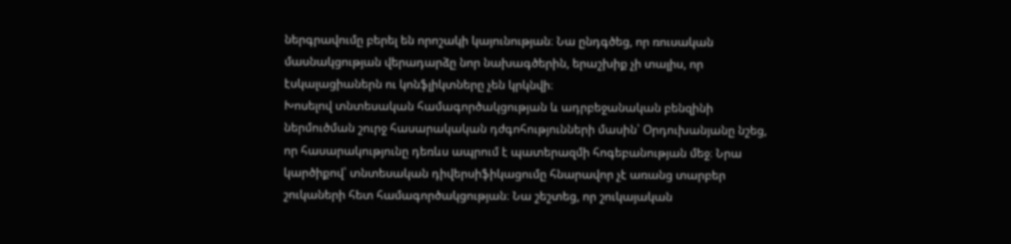ներգրավումը բերել են որոշակի կայունության։ Նա ընդգծեց, որ ռուսական մասնակցության վերադարձը նոր նախագծերին, երաշխիք չի տալիս, որ էսկալացիաներն ու կոնֆլիկտները չեն կրկնվի։
Խոսելով տնտեսական համագործակցության և ադրբեջանական բենզինի ներմուծման շուրջ հասարակական դժգոհությունների մասին՝ Օրդուխանյանը նշեց, որ հասարակությունը դեռևս ապրում է պատերազմի հոգեբանության մեջ։ Նրա կարծիքով՝ տնտեսական դիվերսիֆիկացումը հնարավոր չէ առանց տարբեր շուկաների հետ համագործակցության։ Նա շեշտեց, որ շուկայական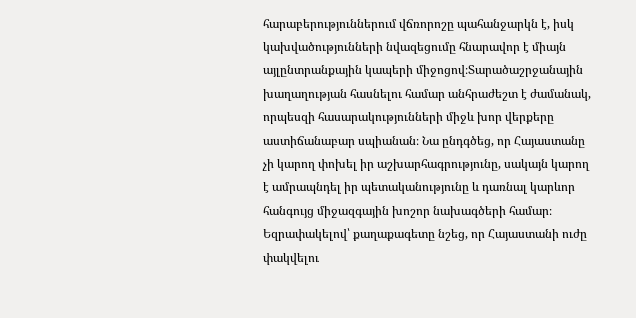հարաբերություններում վճռորոշը պահանջարկն է, իսկ կախվածությունների նվազեցումը հնարավոր է միայն այլընտրանքային կապերի միջոցով։Տարածաշրջանային խաղաղության հասնելու համար անհրաժեշտ է ժամանակ, որպեսզի հասարակությունների միջև խոր վերքերը աստիճանաբար սպիանան։ Նա ընդգծեց, որ Հայաստանը չի կարող փոխել իր աշխարհագրությունը, սակայն կարող է ամրապնդել իր պետականությունը և դառնալ կարևոր հանգույց միջազգային խոշոր նախագծերի համար։
Եզրափակելով՝ քաղաքագետը նշեց, որ Հայաստանի ուժը փակվելու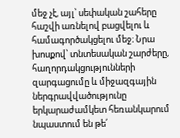մեջ չէ, այլ՝ սեփական շահերը հաշվի առնելով բացվելու և համագործակցելու մեջ։ Նրա խոսքով՝ տնտեսական շարժերը, հաղորդակցությունների զարգացումը և միջազգային ներգրավվածությունը երկարաժամկետ հեռանկարում նպաստում են թե՛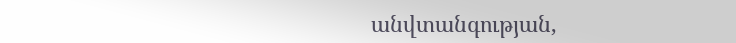անվտանգության,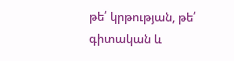թե՛ կրթության, թե՛ գիտական և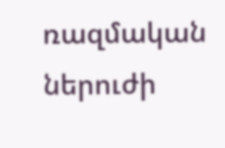ռազմական ներուժի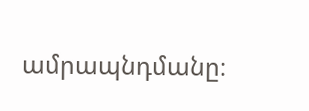ամրապնդմանը։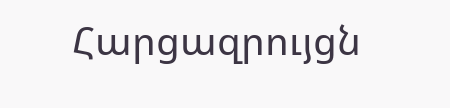Հարցազրույցն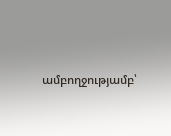ամբողջությամբ՝